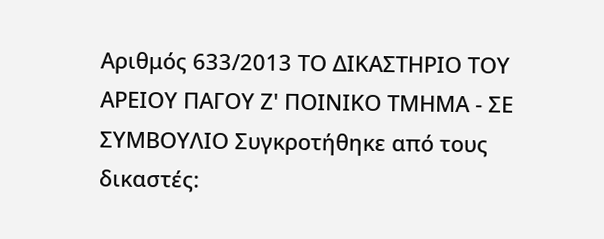Αριθμός 633/2013 ΤΟ ΔΙΚΑΣΤΗΡΙΟ ΤΟΥ ΑΡΕΙΟΥ ΠΑΓΟΥ Ζ' ΠΟΙΝΙΚΟ ΤΜΗΜΑ - ΣΕ ΣΥΜΒΟΥΛΙΟ Συγκροτήθηκε από τους δικαστές: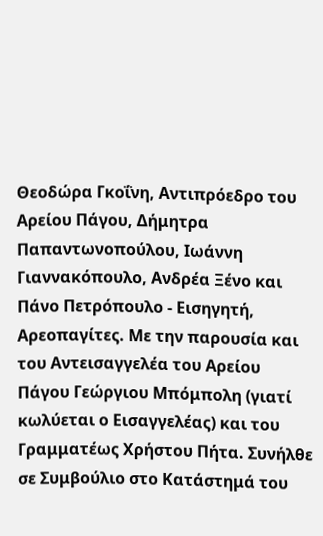Θεοδώρα Γκοΐνη, Αντιπρόεδρο του Αρείου Πάγου, Δήμητρα Παπαντωνοπούλου, Ιωάννη Γιαννακόπουλο, Ανδρέα Ξένο και Πάνο Πετρόπουλο - Εισηγητή, Αρεοπαγίτες. Με την παρουσία και του Αντεισαγγελέα του Αρείου Πάγου Γεώργιου Μπόμπολη (γιατί κωλύεται ο Εισαγγελέας) και του Γραμματέως Χρήστου Πήτα. Συνήλθε σε Συμβούλιο στο Κατάστημά του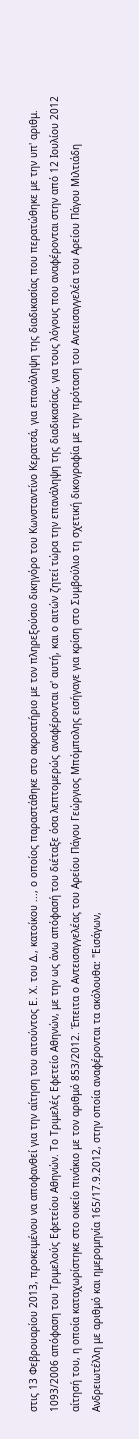στις 13 Φεβρουαρίου 2013, προκειμένου να αποφανθεί για την αίτηση του αιτούντος Ε. Χ. του Δ., κατοίκου ..., ο οποίος παραστάθηκε στο ακροατήριο με τον πληρεξούσιο δικηγόρο του Κωνσταντίνο Κερατσά, για επανάληψη της διαδικασίας που περατώθηκε με την υπ' αριθμ. 1093/2006 απόφαση του Τριμελούς Εφετείου Αθηνών. Το Τριμελές Εφετείο Αθηνών, με την ως άνω απόφασή του διέταξε όσα λεπτομερώς αναφέρονται σ' αυτή, και ο αιτών ζητεί τώρα την επανάληψη της διαδικασίας, για τους λόγους που αναφέρονται στην από 12 Ιουλίου 2012 αίτησή του, η οποία καταχωρίστηκε στο οικείο πινάκιο με τον αριθμό 853/2012. Έπειτα ο Αντεισαγγελέας του Αρείου Πάγου Γεώργιος Μπόμπολης εισήγαγε για κρίση στο Συμβούλιο τη σχετική δικογραφία με την πρόταση του Αντεισαγγελέα του Αρείου Πάγου Μιλτιάδη Ανδρειωτέλλη με αριθμό και ημερομηνία 165/17.9.2012, στην οποία αναφέρονται τα ακόλουθα: "Εισάγων,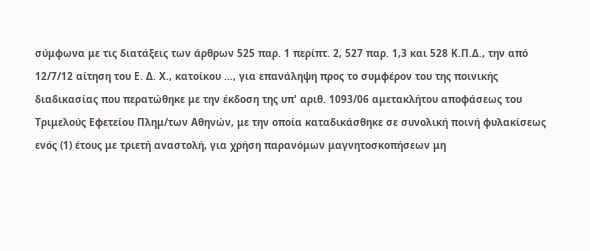σύμφωνα με τις διατάξεις των άρθρων 525 παρ. 1 περίπτ. 2, 527 παρ. 1,3 και 528 Κ.Π.Δ., την από 12/7/12 αίτηση του Ε. Δ. Χ., κατοίκου ..., για επανάληψη προς το συμφέρον του της ποινικής διαδικασίας που περατώθηκε με την έκδοση της υπ' αριθ. 1093/06 αμετακλήτου αποφάσεως του Τριμελούς Εφετείου Πλημ/των Αθηνών, με την οποία καταδικάσθηκε σε συνολική ποινή φυλακίσεως ενός (1) έτους με τριετή αναστολή, για χρήση παρανόμων μαγνητοσκοπήσεων μη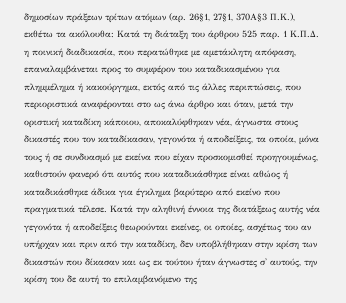δημοσίων πράξεων τρίτων ατόμων (αρ. 26§1, 27§1, 370Α§3 Π.Κ.), εκθέτω τα ακόλουθα: Κατά τη διάταξη του άρθρου 525 παρ. 1 Κ.Π.Δ. η ποινική διαδικασία, που περατώθηκε με αμετάκλητη απόφαση, επαναλαμβάνεται προς το συμφέρον του καταδικασμένου για πλημμέλημα ή κακούργημα, εκτός από τις άλλες περιπτώσεις, που περιοριστικά αναφέρονται στο ως άνω άρθρο και όταν, μετά την οριστική καταδίκη κάποιου, αποκαλύφθηκαν νέα, άγνωστα στους δικαστές που τον καταδίκασαν, γεγονότα ή αποδείξεις, τα οποία, μόνα τους ή σε συνδυασμό με εκείνα που είχαν προσκομισθεί προηγουμένως, καθιστούν φανερό ότι αυτός που καταδικάσθηκε είναι αθώος ή καταδικάσθηκε άδικα για έγκλημα βαρύτερο από εκείνο που πραγματικά τέλεσε. Κατά την αληθινή έννοια της διατάξεως αυτής νέα γεγονότα ή αποδείξεις θεωρούνται εκείνες, οι οποίες, ασχέτως του αν υπήρχαν και πριν από την καταδίκη, δεν υποβλήθηκαν στην κρίση των δικαστών που δίκασαν και ως εκ τούτου ήταν άγνωστες σ' αυτούς, την κρίση του δε αυτή το επιλαμβανόμενο της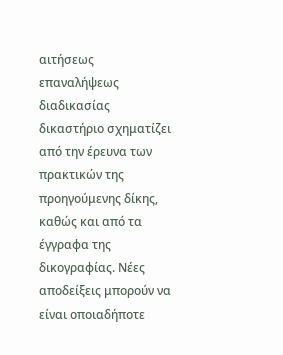αιτήσεως επαναλήψεως διαδικασίας δικαστήριο σχηματίζει από την έρευνα των πρακτικών της προηγούμενης δίκης, καθώς και από τα έγγραφα της δικογραφίας. Νέες αποδείξεις μπορούν να είναι οποιαδήποτε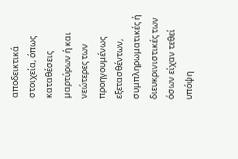αποδεικτικά στοιχεία, όπως καταθέσεις μαρτύρων ή και νεώτερες των προηγουμένως εξετασθέντων, συμπληρωματικές ή διευκρινιστικές των όσων είχαν τεθεί υπόψη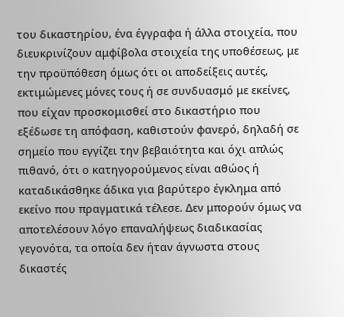του δικαστηρίου, ένα έγγραφα ή άλλα στοιχεία, που διευκρινίζουν αμφίβολα στοιχεία της υποθέσεως, με την προϋπόθεση όμως ότι οι αποδείξεις αυτές, εκτιμώμενες μόνες τους ή σε συνδυασμό με εκείνες, που είχαν προσκομισθεί στο δικαστήριο που εξέδωσε τη απόφαση, καθιστούν φανερό, δηλαδή σε σημείο που εγγίζει την βεβαιότητα και όχι απλώς πιθανό, ότι ο κατηγορούμενος είναι αθώος ή καταδικάσθηκε άδικα για βαρύτερο έγκλημα από εκείνο που πραγματικά τέλεσε. Δεν μπορούν όμως να αποτελέσουν λόγο επαναλήψεως διαδικασίας γεγονότα, τα οποία δεν ήταν άγνωστα στους δικαστές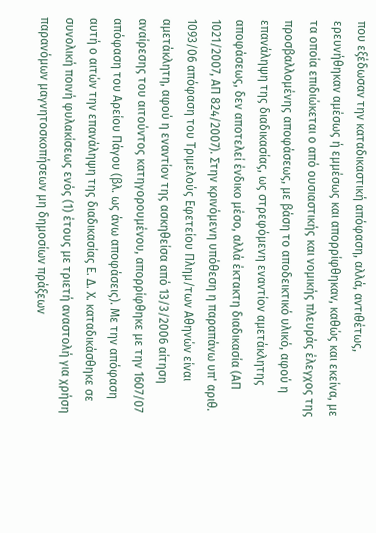που εξέδωσαν την καταδικαστική απόφαση, αλλά, αντιθέτως, ερευνήθηκαν αμέσως ή εμμέσως και απορρίφθηκαν, καθώς και εκείνα, με τα οποία επιδιώκεται ο από ουσιαστικής και νομικής πλευράς έλεγχος της προσβαλλομένης αποφάσεως, με βάση το αποδεικτικό υλικό, αφού η επανάληψη της διαδικασίας, ως στρεφόμενη εναντίον αμετάκλητης αποφάσεως, δεν αποτελεί ένδικο μέσο, αλλά έκτακτη διαδικασία (ΑΠ 1021/2007, ΑΠ 824/2007). Στην κρινόμενη υπόθεση η παραπάνω υπ' αριθ. 1093/06 απόφαση του Τριμελούς Εφετείου Πλημ/των Αθηνών είναι αμετάκλητη, αφού η εναντίον της ασκηθείσα από 13/3/2006 αίτηση αναίρεσης του αιτούντος κατηγορουμένου, απορρίφθηκε με την 1607/07 απόφαση του Αρείου Πάγου (βλ. ως άνω αποφάσεις). Με την απόφαση αυτή ο αιτών την επανάληψη της διαδικασίας Ε. Δ. Χ. καταδικάσθηκε σε συνολική ποινή φυλακίσεως ενός (1) έτους με τριετή αναστολή για χρήση παρανόμων μαγνητοσκοπήσεων μη δημοσίων πράξεων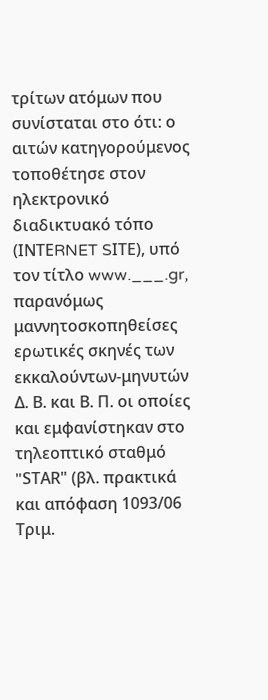τρίτων ατόμων που συνίσταται στο ότι: ο αιτών κατηγορούμενος τοποθέτησε στον ηλεκτρονικό διαδικτυακό τόπο (ΙΝΤΕRNET SΙΤΕ), υπό τον τίτλο www.___.gr, παρανόμως μαννητοσκοπηθείσες ερωτικές σκηνές των εκκαλούντων-μηνυτών Δ. Β. και Β. Π. οι οποίες και εμφανίστηκαν στο τηλεοπτικό σταθμό "SΤΑR" (βλ. πρακτικά και απόφαση 1093/06 Τριμ.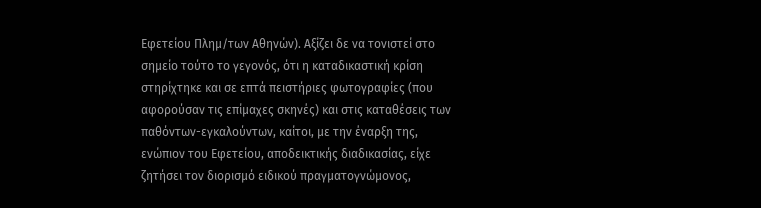Εφετείου Πλημ/των Αθηνών). Αξίζει δε να τονιστεί στο σημείο τούτο το γεγονός, ότι η καταδικαστική κρίση στηρίχτηκε και σε επτά πειστήριες φωτογραφίες (που αφορούσαν τις επίμαχες σκηνές) και στις καταθέσεις των παθόντων-εγκαλούντων, καίτοι, με την έναρξη της, ενώπιον του Εφετείου, αποδεικτικής διαδικασίας, είχε ζητήσει τον διορισμό ειδικού πραγματογνώμονος,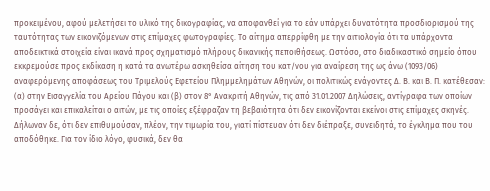προκειμένου, αφού μελετήσει το υλικό της δικογραφίας, να αποφανθεί για το εάν υπάρχει δυνατότητα προσδιορισμού της ταυτότητας των εικονιζόμενων στις επίμαχες φωτογραφίες. Το αίτημα απερρίφθη με την αιτιολογία ότι τα υπάρχοντα αποδεικτικά στοιχεία είναι ικανά προς σχηματισμό πλήρους δικανικής πεποιθήσεως. Ωστόσο, στο διαδικαστικό σημείο όπου εκκρεμούσε προς εκδίκαση η κατά τα ανωτέρω ασκηθείσα αίτηση του κατ/νου για αναίρεση της ως άνω (1093/06) αναφερόμενης αποφάσεως του Τριμελούς Εφετείου Πλημμελημάτων Αθηνών, οι πολιτικώς ενάγοντες Δ. Β. και Β. Π. κατέθεσαν: (α) στην Εισαγγελία του Αρείου Πάγου και (β) στον 8° Ανακριτή Αθηνών, τις από 31.01.2007 Δηλώσεις, αντίγραφα των οποίων προσάγει και επικαλείται ο αιτών, με τις οποίες εξέφραζαν τη βεβαιότητα ότι δεν εικονίζονται εκείνοι στις επίμαχες σκηνές. Δήλωναν δε, ότι δεν επιθυμούσαν, πλέον, την τιμωρία του, γιατί πίστευαν ότι δεν διέπραξε, συνειδητά, το έγκλημα που του αποδόθηκε. Για τον ίδιο λόγο, φυσικά, δεν θα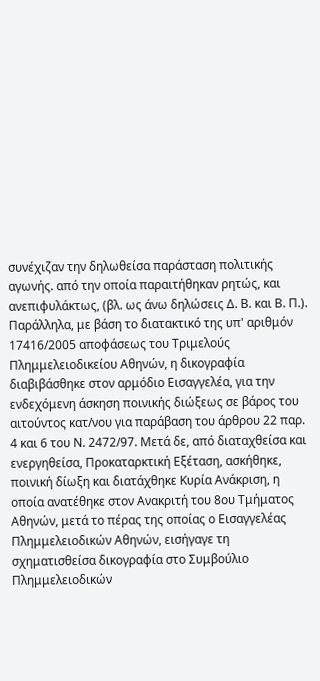συνέχιζαν την δηλωθείσα παράσταση πολιτικής αγωνής. από την οποία παραιτήθηκαν ρητώς, και ανεπιφυλάκτως, (βλ. ως άνω δηλώσεις Δ. Β. και Β. Π.). Παράλληλα, με βάση το διατακτικό της υπ' αριθμόν 17416/2005 αποφάσεως του Τριμελούς Πλημμελειοδικείου Αθηνών, η δικογραφία διαβιβάσθηκε στον αρμόδιο Εισαγγελέα, για την ενδεχόμενη άσκηση ποινικής διώξεως σε βάρος του αιτούντος κατ/νου για παράβαση του άρθρου 22 παρ. 4 και 6 του Ν. 2472/97. Μετά δε, από διαταχθείσα και ενεργηθείσα, Προκαταρκτική Εξέταση, ασκήθηκε, ποινική δίωξη και διατάχθηκε Κυρία Ανάκριση, η οποία ανατέθηκε στον Ανακριτή του 8ου Τμήματος Αθηνών, μετά το πέρας της οποίας ο Εισαγγελέας Πλημμελειοδικών Αθηνών, εισήγαγε τη σχηματισθείσα δικογραφία στο Συμβούλιο Πλημμελειοδικών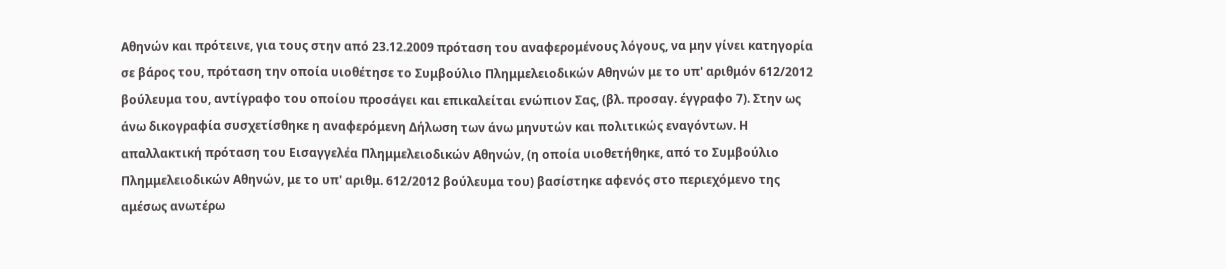Αθηνών και πρότεινε, για τους στην από 23.12.2009 πρόταση του αναφερομένους λόγους, να μην γίνει κατηγορία σε βάρος του, πρόταση την οποία υιοθέτησε το Συμβούλιο Πλημμελειοδικών Αθηνών με το υπ' αριθμόν 612/2012 βούλευμα του, αντίγραφο του οποίου προσάγει και επικαλείται ενώπιον Σας, (βλ. προσαγ. έγγραφο 7). Στην ως άνω δικογραφία συσχετίσθηκε η αναφερόμενη Δήλωση των άνω μηνυτών και πολιτικώς εναγόντων. Η απαλλακτική πρόταση του Εισαγγελέα Πλημμελειοδικών Αθηνών, (η οποία υιοθετήθηκε, από το Συμβούλιο Πλημμελειοδικών Αθηνών, με το υπ' αριθμ. 612/2012 βούλευμα του) βασίστηκε αφενός στο περιεχόμενο της αμέσως ανωτέρω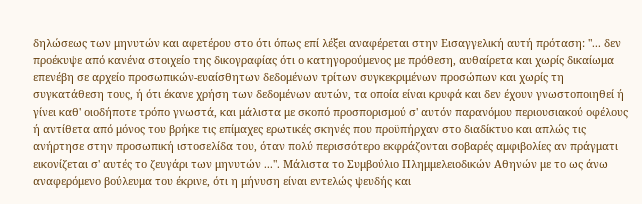δηλώσεως των μηνυτών και αφετέρου στο ότι όπως επί λέξει αναφέρεται στην Εισαγγελική αυτή πρόταση: "... δεν προέκυψε από κανένα στοιχείο της δικογραφίας ότι ο κατηγορούμενος με πρόθεση, αυθαίρετα και χωρίς δικαίωμα επενέβη σε αρχείο προσωπικών-ευαίσθητων δεδομένων τρίτων συγκεκριμένων προσώπων και χωρίς τη συγκατάθεση τους, ή ότι έκανε χρήση των δεδομένων αυτών, τα οποία είναι κρυφά και δεν έχουν γνωστοποιηθεί ή γίνει καθ' οιοδήποτε τρόπο γνωστά, και μάλιστα με σκοπό προσπορισμού σ' αυτόν παρανόμου περιουσιακού οφέλους ή αντίθετα από μόνος του βρήκε τις επίμαχες ερωτικές σκηνές που προϋπήρχαν στο διαδίκτυο και απλώς τις ανήρτησε στην προσωπική ιστοσελίδα του, όταν πολύ περισσότερο εκφράζονται σοβαρές αμφιβολίες αν πράγματι εικονίζεται σ' αυτές το ζευγάρι των μηνυτών ...". Μάλιστα το Συμβούλιο Πλημμελειοδικών Αθηνών με το ως άνω αναφερόμενο βούλευμα του έκρινε, ότι η μήνυση είναι εντελώς ψευδής και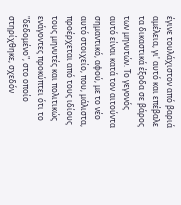έγινε τουλάχιστον από βαριά αμέλεια, γι' αυτό και επέβαλε τα δικαστικά έξοδα σε βάρος των μηνυτών. Το γεγονός αυτό είναι κατά τον αιτούντα σημαντικό, αφού, με το νέο αυτό στοιχείο, που, μάλιστα, προέρχεται από τους ιδίους τους μηνυτές και πολιτικώς ενάγοντες προκύπτει ότι το "δεδομένο", στο οποίο στηρίχθηκε, σχεδόν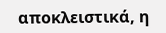αποκλειστικά, η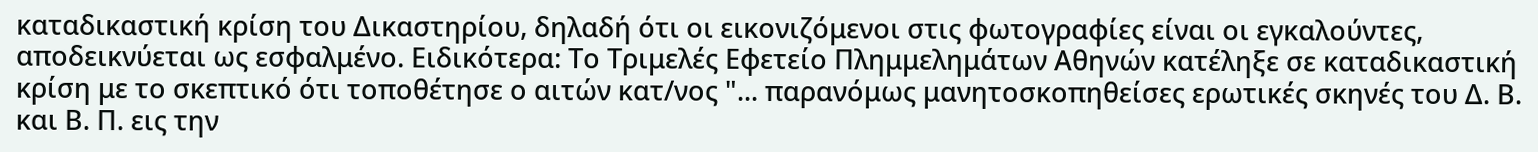καταδικαστική κρίση του Δικαστηρίου, δηλαδή ότι οι εικονιζόμενοι στις φωτογραφίες είναι οι εγκαλούντες, αποδεικνύεται ως εσφαλμένο. Ειδικότερα: Το Τριμελές Εφετείο Πλημμελημάτων Αθηνών κατέληξε σε καταδικαστική κρίση με το σκεπτικό ότι τοποθέτησε ο αιτών κατ/νος "... παρανόμως μανητοσκοπηθείσες ερωτικές σκηνές του Δ. Β. και Β. Π. εις την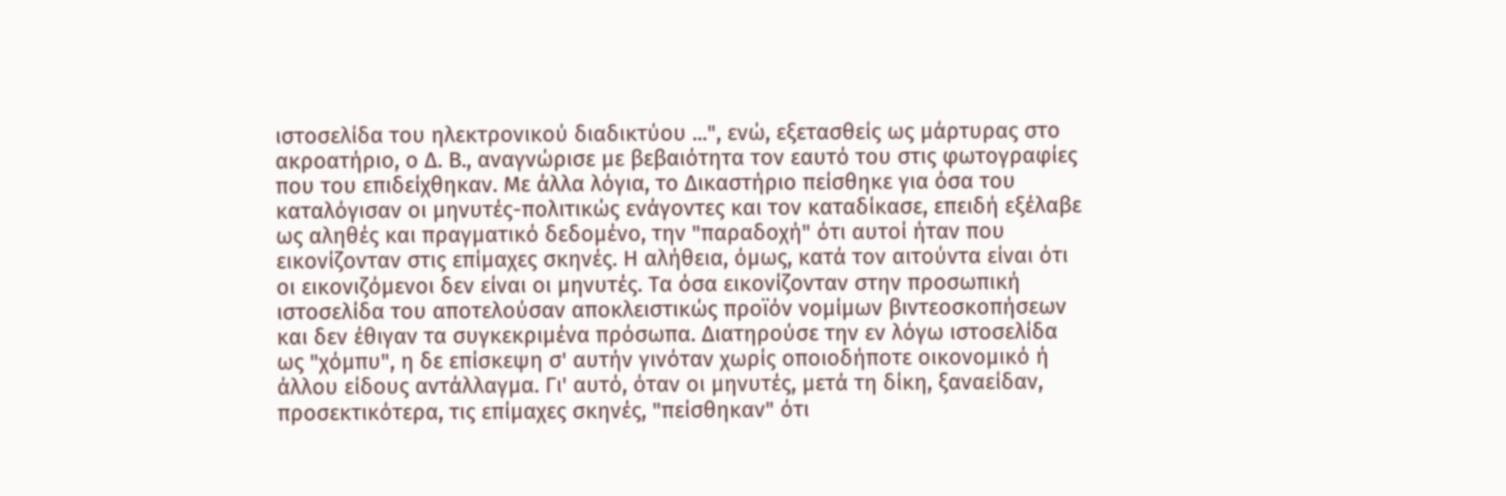ιστοσελίδα του ηλεκτρονικού διαδικτύου ...", ενώ, εξετασθείς ως μάρτυρας στο ακροατήριο, ο Δ. Β., αναγνώρισε με βεβαιότητα τον εαυτό του στις φωτογραφίες που του επιδείχθηκαν. Με άλλα λόγια, το Δικαστήριο πείσθηκε για όσα του καταλόγισαν οι μηνυτές-πολιτικώς ενάγοντες και τον καταδίκασε, επειδή εξέλαβε ως αληθές και πραγματικό δεδομένο, την "παραδοχή" ότι αυτοί ήταν που εικονίζονταν στις επίμαχες σκηνές. Η αλήθεια, όμως, κατά τον αιτούντα είναι ότι οι εικονιζόμενοι δεν είναι οι μηνυτές. Τα όσα εικονίζονταν στην προσωπική ιστοσελίδα του αποτελούσαν αποκλειστικώς προϊόν νομίμων βιντεοσκοπήσεων και δεν έθιγαν τα συγκεκριμένα πρόσωπα. Διατηρούσε την εν λόγω ιστοσελίδα ως "χόμπυ", η δε επίσκεψη σ' αυτήν γινόταν χωρίς οποιοδήποτε οικονομικό ή άλλου είδους αντάλλαγμα. Γι' αυτό, όταν οι μηνυτές, μετά τη δίκη, ξαναείδαν, προσεκτικότερα, τις επίμαχες σκηνές, "πείσθηκαν" ότι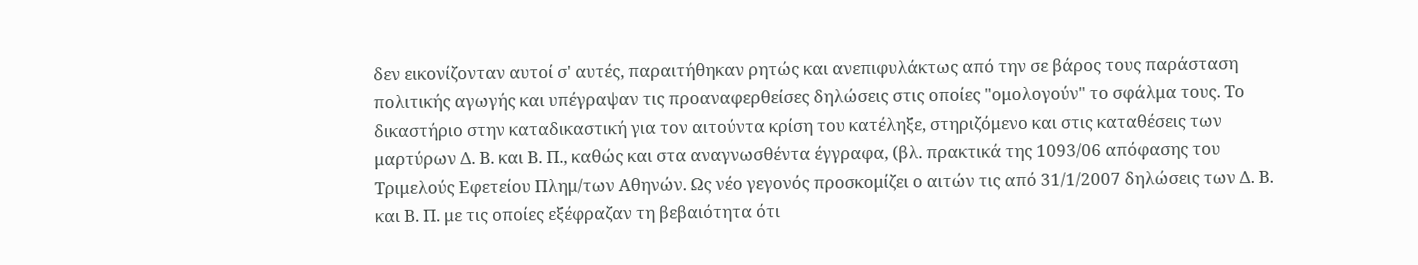δεν εικονίζονταν αυτοί σ' αυτές, παραιτήθηκαν ρητώς και ανεπιφυλάκτως από την σε βάρος τους παράσταση πολιτικής αγωγής και υπέγραψαν τις προαναφερθείσες δηλώσεις στις οποίες "ομολογούν" το σφάλμα τους. Το δικαστήριο στην καταδικαστική για τον αιτούντα κρίση του κατέληξε, στηριζόμενο και στις καταθέσεις των μαρτύρων Δ. Β. και Β. Π., καθώς και στα αναγνωσθέντα έγγραφα, (βλ. πρακτικά της 1093/06 απόφασης του Τριμελούς Εφετείου Πλημ/των Αθηνών. Ως νέο γεγονός προσκομίζει ο αιτών τις από 31/1/2007 δηλώσεις των Δ. Β. και Β. Π. με τις οποίες εξέφραζαν τη βεβαιότητα ότι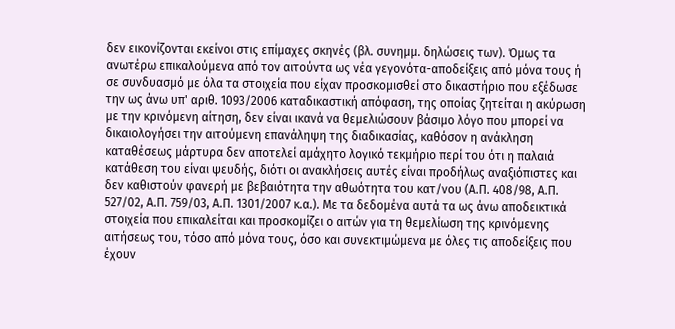δεν εικονίζονται εκείνοι στις επίμαχες σκηνές (βλ. συνημμ. δηλώσεις των). Όμως τα ανωτέρω επικαλούμενα από τον αιτούντα ως νέα γεγονότα-αποδείξεις από μόνα τους ή σε συνδυασμό με όλα τα στοιχεία που είχαν προσκομισθεί στο δικαστήριο που εξέδωσε την ως άνω υπ' αριθ. 1093/2006 καταδικαστική απόφαση, της οποίας ζητείται η ακύρωση με την κρινόμενη αίτηση, δεν είναι ικανά να θεμελιώσουν βάσιμο λόγο που μπορεί να δικαιολογήσει την αιτούμενη επανάληψη της διαδικασίας, καθόσον η ανάκληση καταθέσεως μάρτυρα δεν αποτελεί αμάχητο λογικό τεκμήριο περί του ότι η παλαιά κατάθεση του είναι ψευδής, διότι οι ανακλήσεις αυτές είναι προδήλως αναξιόπιστες και δεν καθιστούν φανερή με βεβαιότητα την αθωότητα του κατ/νου (Α.Π. 408/98, Α.Π. 527/02, Α.Π. 759/03, Α.Π. 1301/2007 κ.α.). Με τα δεδομένα αυτά τα ως άνω αποδεικτικά στοιχεία που επικαλείται και προσκομίζει ο αιτών για τη θεμελίωση της κρινόμενης αιτήσεως του, τόσο από μόνα τους, όσο και συνεκτιμώμενα με όλες τις αποδείξεις που έχουν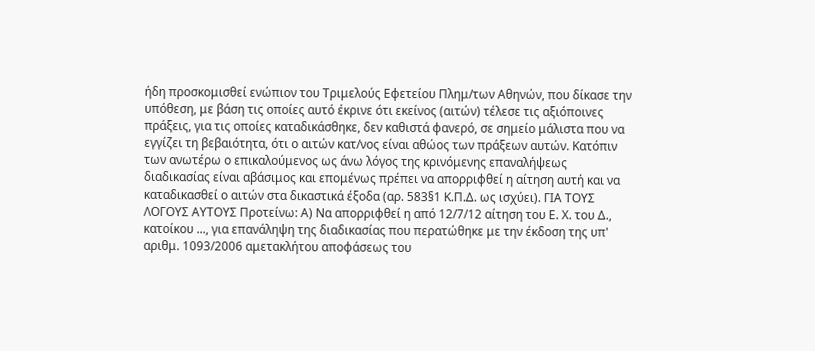ήδη προσκομισθεί ενώπιον του Τριμελούς Εφετείου Πλημ/των Αθηνών, που δίκασε την υπόθεση, με βάση τις οποίες αυτό έκρινε ότι εκείνος (αιτών) τέλεσε τις αξιόποινες πράξεις, για τις οποίες καταδικάσθηκε, δεν καθιστά φανερό, σε σημείο μάλιστα που να εγγίζει τη βεβαιότητα, ότι ο αιτών κατ/νος είναι αθώος των πράξεων αυτών. Κατόπιν των ανωτέρω ο επικαλούμενος ως άνω λόγος της κρινόμενης επαναλήψεως διαδικασίας είναι αβάσιμος και επομένως πρέπει να απορριφθεί η αίτηση αυτή και να καταδικασθεί ο αιτών στα δικαστικά έξοδα (αρ. 583§1 Κ.Π.Δ. ως ισχύει). ΓΙΑ ΤΟΥΣ ΛΟΓΟΥΣ ΑΥΤΟΥΣ Προτείνω: Α) Να απορριφθεί η από 12/7/12 αίτηση του Ε. Χ. του Δ., κατοίκου ..., για επανάληψη της διαδικασίας που περατώθηκε με την έκδοση της υπ' αριθμ. 1093/2006 αμετακλήτου αποφάσεως του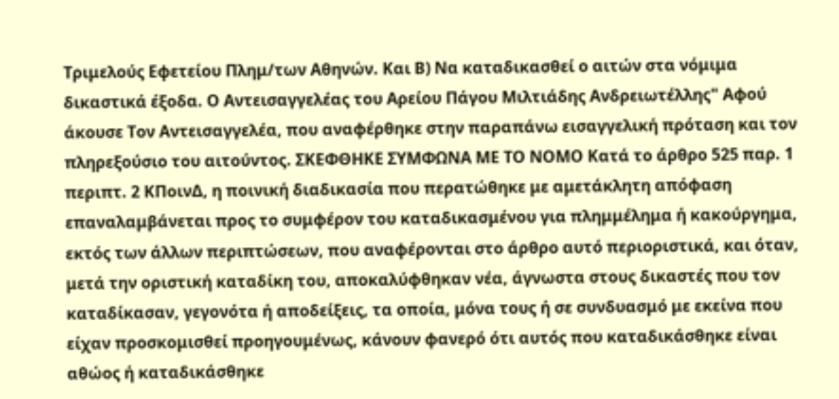Τριμελούς Εφετείου Πλημ/των Αθηνών. Και Β) Να καταδικασθεί ο αιτών στα νόμιμα δικαστικά έξοδα. Ο Αντεισαγγελέας του Αρείου Πάγου Μιλτιάδης Ανδρειωτέλλης" Αφού άκουσε Τον Αντεισαγγελέα, που αναφέρθηκε στην παραπάνω εισαγγελική πρόταση και τον πληρεξούσιο του αιτούντος. ΣΚΕΦΘΗΚΕ ΣΥΜΦΩΝΑ ΜΕ ΤΟ ΝΟΜΟ Κατά το άρθρο 525 παρ. 1 περιπτ. 2 ΚΠοινΔ, η ποινική διαδικασία που περατώθηκε με αμετάκλητη απόφαση επαναλαμβάνεται προς το συμφέρον του καταδικασμένου για πλημμέλημα ή κακούργημα, εκτός των άλλων περιπτώσεων, που αναφέρονται στο άρθρο αυτό περιοριστικά, και όταν, μετά την οριστική καταδίκη του, αποκαλύφθηκαν νέα, άγνωστα στους δικαστές που τον καταδίκασαν, γεγονότα ή αποδείξεις, τα οποία, μόνα τους ή σε συνδυασμό με εκείνα που είχαν προσκομισθεί προηγουμένως, κάνουν φανερό ότι αυτός που καταδικάσθηκε είναι αθώος ή καταδικάσθηκε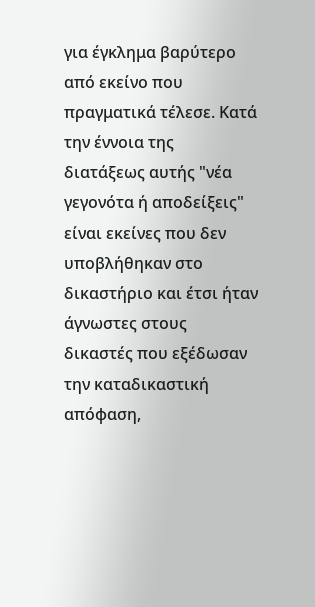για έγκλημα βαρύτερο από εκείνο που πραγματικά τέλεσε. Κατά την έννοια της διατάξεως αυτής "νέα γεγονότα ή αποδείξεις" είναι εκείνες που δεν υποβλήθηκαν στο δικαστήριο και έτσι ήταν άγνωστες στους δικαστές που εξέδωσαν την καταδικαστική απόφαση,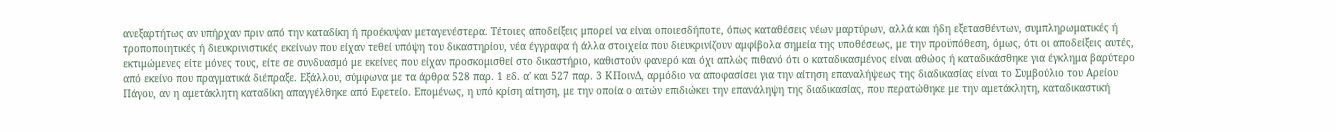ανεξαρτήτως αν υπήρχαν πριν από την καταδίκη ή προέκυψαν μεταγενέστερα. Τέτοιες αποδείξεις μπορεί να είναι οποιεσδήποτε, όπως καταθέσεις νέων μαρτύρων, αλλά και ήδη εξετασθέντων, συμπληρωματικές ή τροποποιητικές ή διευκρινιστικές εκείνων που είχαν τεθεί υπόψη του δικαστηρίου, νέα έγγραφα ή άλλα στοιχεία που διευκρινίζουν αμφίβολα σημεία της υποθέσεως, με την προϋπόθεση, όμως, ότι οι αποδείξεις αυτές, εκτιμώμενες είτε μόνες τους, είτε σε συνδυασμό με εκείνες που είχαν προσκομισθεί στο δικαστήριο, καθιστούν φανερό και όχι απλώς πιθανό ότι ο καταδικασμένος είναι αθώος ή καταδικάσθηκε για έγκλημα βαρύτερο από εκείνο που πραγματικά διέπραξε. Εξάλλου, σύμφωνα με τα άρθρα 528 παρ. 1 εδ. α' και 527 παρ. 3 ΚΠοινΔ, αρμόδιο να αποφασίσει για την αίτηση επαναλήψεως της διαδικασίας είναι το Συμβούλιο του Αρείου Πάγου, αν η αμετάκλητη καταδίκη απαγγέλθηκε από Εφετείο. Επομένως, η υπό κρίση αίτηση, με την οποία ο αιτών επιδιώκει την επανάληψη της διαδικασίας, που περατώθηκε με την αμετάκλητη, καταδικαστική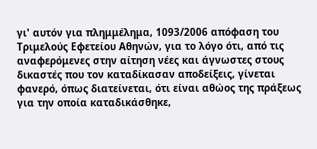γι' αυτόν για πλημμέλημα, 1093/2006 απόφαση του Τριμελούς Εφετείου Αθηνών, για το λόγο ότι, από τις αναφερόμενες στην αίτηση νέες και άγνωστες στους δικαστές που τον καταδίκασαν αποδείξεις, γίνεται φανερό, όπως διατείνεται, ότι είναι αθώος της πράξεως για την οποία καταδικάσθηκε,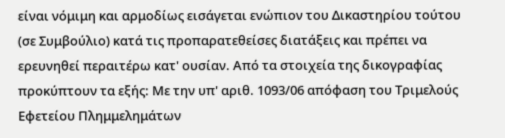είναι νόμιμη και αρμοδίως εισάγεται ενώπιον του Δικαστηρίου τούτου (σε Συμβούλιο) κατά τις προπαρατεθείσες διατάξεις και πρέπει να ερευνηθεί περαιτέρω κατ' ουσίαν. Από τα στοιχεία της δικογραφίας προκύπτουν τα εξής: Με την υπ' αριθ. 1093/06 απόφαση του Τριμελούς Εφετείου Πλημμελημάτων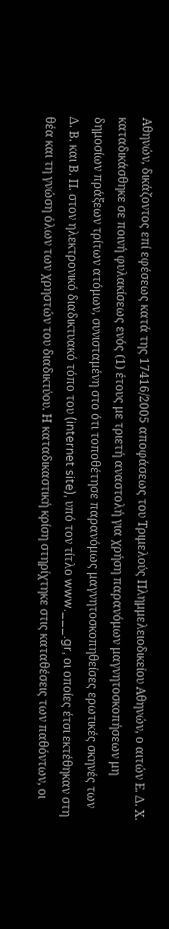Αθηνών, δικάζοντος επί εφέσεως κατά της 17416/2005 αποφάσεως του Τριμελούς Πλημμελειοδικείου Αθηνών, ο αιτών Ε. Δ. Χ. καταδικάσθηκε σε ποινή φυλακίσεως ενός (1) έτους με τριετή αναστολή για χρήση παρανόμων μαγνητοσκοπήσεων μη δημοσίων πράξεων τρίτων ατόμων, συνισταμένη στο ότι τοποθέτησε παρανόμως μαγνητοσκοπηθείσες ερωτικές σκηνές των Δ. Β. και Β. Π. στον ηλεκτρονικό διαδικτυακό τόπο του (internet site), υπό τον τίτλο www.___.gr, οι οποίες έτσι εκτέθηκαν στη θέα και τη γνώση όλων των χρηστών του διαδικτύου. Η καταδικαστική κρίση στηρίχτηκε στις καταθέσεις των παθόντων, οι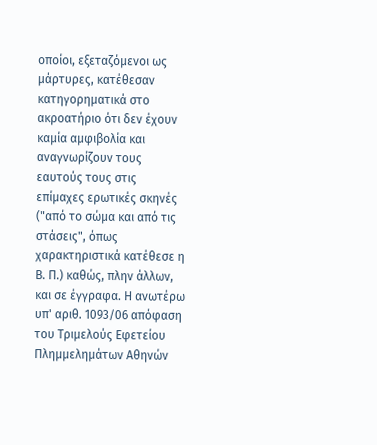οποίοι, εξεταζόμενοι ως μάρτυρες, κατέθεσαν κατηγορηματικά στο ακροατήριο ότι δεν έχουν καμία αμφιβολία και αναγνωρίζουν τους εαυτούς τους στις επίμαχες ερωτικές σκηνές ("από το σώμα και από τις στάσεις", όπως χαρακτηριστικά κατέθεσε η Β. Π.) καθώς, πλην άλλων, και σε έγγραφα. Η ανωτέρω υπ' αριθ. 1093/06 απόφαση του Τριμελούς Εφετείου Πλημμελημάτων Αθηνών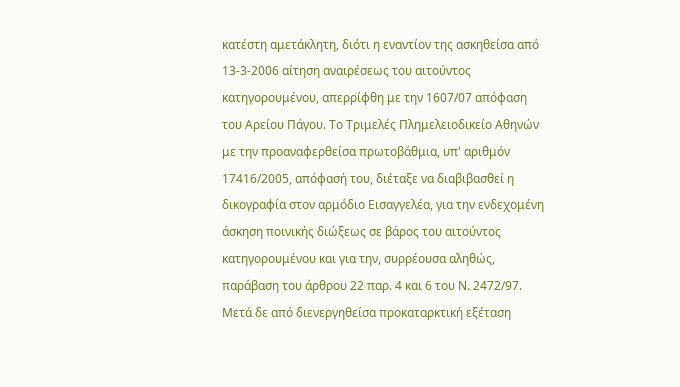κατέστη αμετάκλητη, διότι η εναντίον της ασκηθείσα από 13-3-2006 αίτηση αναιρέσεως του αιτούντος κατηγορουμένου, απερρίφθη με την 1607/07 απόφαση του Αρείου Πάγου. Το Τριμελές Πλημελειοδικείο Αθηνών με την προαναφερθείσα πρωτοβάθμια, υπ' αριθμόν 17416/2005, απόφασή του, διέταξε να διαβιβασθεί η δικογραφία στον αρμόδιο Εισαγγελέα, για την ενδεχομένη άσκηση ποινικής διώξεως σε βάρος του αιτούντος κατηγορουμένου και για την, συρρέουσα αληθώς, παράβαση του άρθρου 22 παρ. 4 και 6 του Ν. 2472/97. Μετά δε από διενεργηθείσα προκαταρκτική εξέταση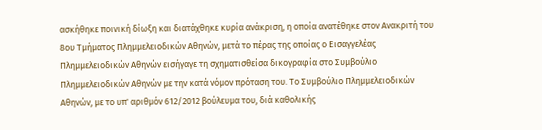ασκήθηκε ποινική δίωξη και διατάχθηκε κυρία ανάκριση, η οποία ανατέθηκε στον Ανακριτή του 8ου Τμήματος Πλημμελειοδικών Αθηνών, μετά το πέρας της οποίας ο Εισαγγελέας Πλημμελειοδικών Αθηνών εισήγαγε τη σχηματισθείσα δικογραφία στο Συμβούλιο Πλημμελειοδικών Αθηνών με την κατά νόμον πρόταση του. Το Συμβούλιο Πλημμελειοδικών Αθηνών, με το υπ' αριθμόν 612/2012 βούλευμα του, διά καθολικής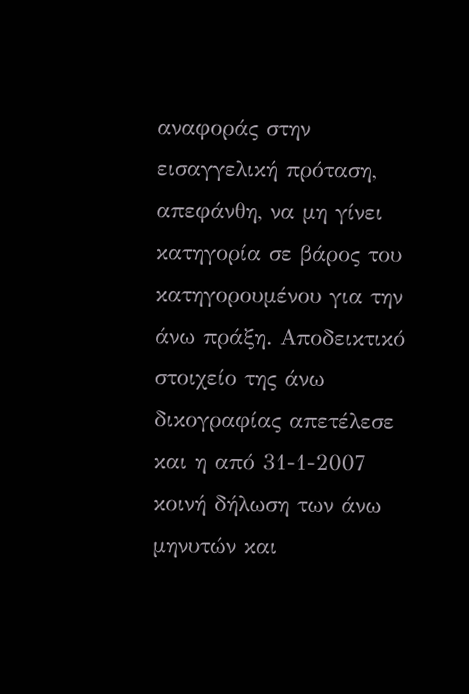αναφοράς στην εισαγγελική πρόταση, απεφάνθη, να μη γίνει κατηγορία σε βάρος του κατηγορουμένου για την άνω πράξη. Αποδεικτικό στοιχείο της άνω δικογραφίας απετέλεσε και η από 31-1-2007 κοινή δήλωση των άνω μηνυτών και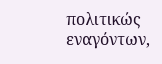πολιτικώς εναγόντων,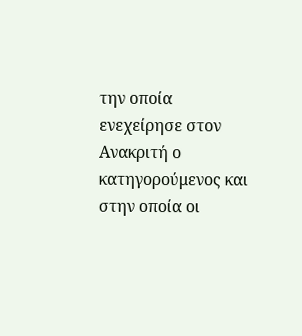την οποία ενεχείρησε στον Ανακριτή ο κατηγορούμενος και στην οποία οι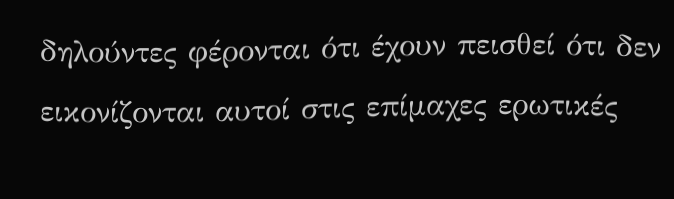δηλούντες φέρονται ότι έχουν πεισθεί ότι δεν εικονίζονται αυτοί στις επίμαχες ερωτικές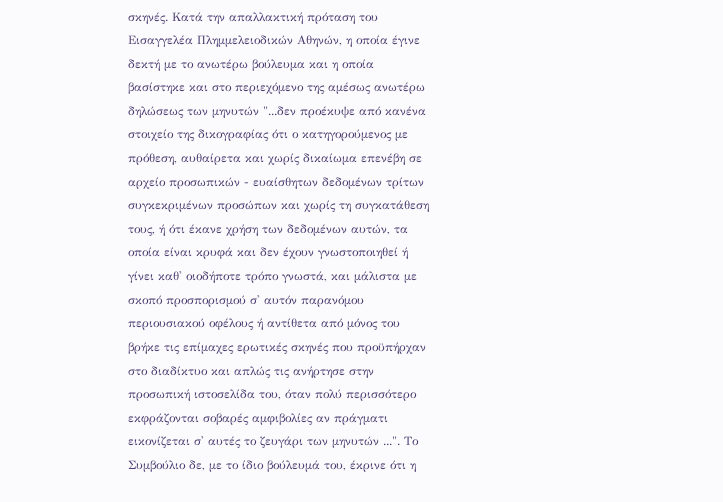σκηνές. Κατά την απαλλακτική πρόταση του Εισαγγελέα Πλημμελειοδικών Αθηνών, η οποία έγινε δεκτή με το ανωτέρω βούλευμα και η οποία βασίστηκε και στο περιεχόμενο της αμέσως ανωτέρω δηλώσεως των μηνυτών "...δεν προέκυψε από κανένα στοιχείο της δικογραφίας ότι ο κατηγορούμενος με πρόθεση, αυθαίρετα και χωρίς δικαίωμα επενέβη σε αρχείο προσωπικών - ευαίσθητων δεδομένων τρίτων συγκεκριμένων προσώπων και χωρίς τη συγκατάθεση τους, ή ότι έκανε χρήση των δεδομένων αυτών, τα οποία είναι κρυφά και δεν έχουν γνωστοποιηθεί ή γίνει καθ' οιοδήποτε τρόπο γνωστά, και μάλιστα με σκοπό προσπορισμού σ' αυτόν παρανόμου περιουσιακού οφέλους ή αντίθετα από μόνος του βρήκε τις επίμαχες ερωτικές σκηνές που προϋπήρχαν στο διαδίκτυο και απλώς τις ανήρτησε στην προσωπική ιστοσελίδα του, όταν πολύ περισσότερο εκφράζονται σοβαρές αμφιβολίες αν πράγματι εικονίζεται σ' αυτές το ζευγάρι των μηνυτών ...". Το Συμβούλιο δε, με το ίδιο βούλευμά του, έκρινε ότι η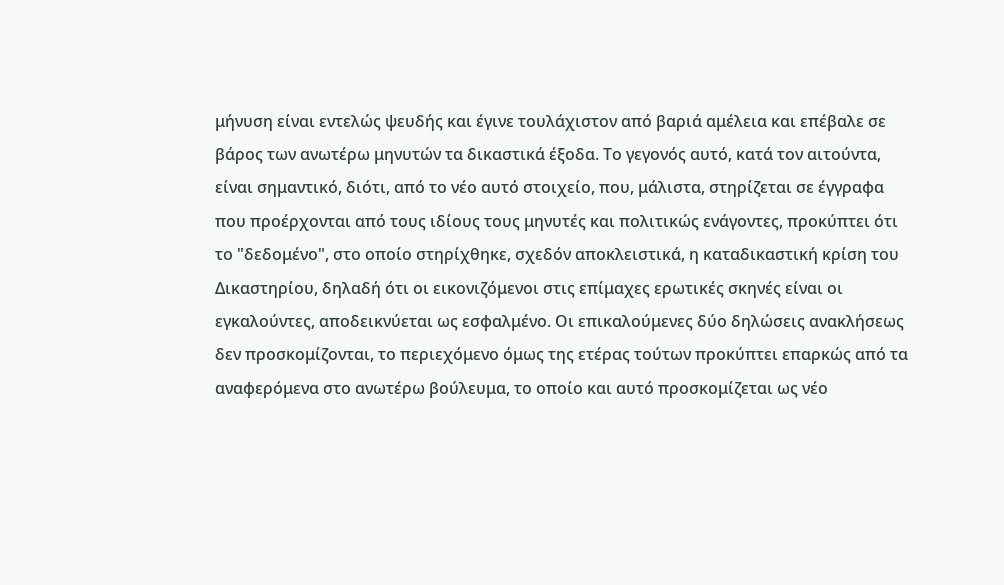μήνυση είναι εντελώς ψευδής και έγινε τουλάχιστον από βαριά αμέλεια και επέβαλε σε βάρος των ανωτέρω μηνυτών τα δικαστικά έξοδα. Το γεγονός αυτό, κατά τον αιτούντα, είναι σημαντικό, διότι, από το νέο αυτό στοιχείο, που, μάλιστα, στηρίζεται σε έγγραφα που προέρχονται από τους ιδίους τους μηνυτές και πολιτικώς ενάγοντες, προκύπτει ότι το "δεδομένο", στο οποίο στηρίχθηκε, σχεδόν αποκλειστικά, η καταδικαστική κρίση του Δικαστηρίου, δηλαδή ότι οι εικονιζόμενοι στις επίμαχες ερωτικές σκηνές είναι οι εγκαλούντες, αποδεικνύεται ως εσφαλμένο. Οι επικαλούμενες δύο δηλώσεις ανακλήσεως δεν προσκομίζονται, το περιεχόμενο όμως της ετέρας τούτων προκύπτει επαρκώς από τα αναφερόμενα στο ανωτέρω βούλευμα, το οποίο και αυτό προσκομίζεται ως νέο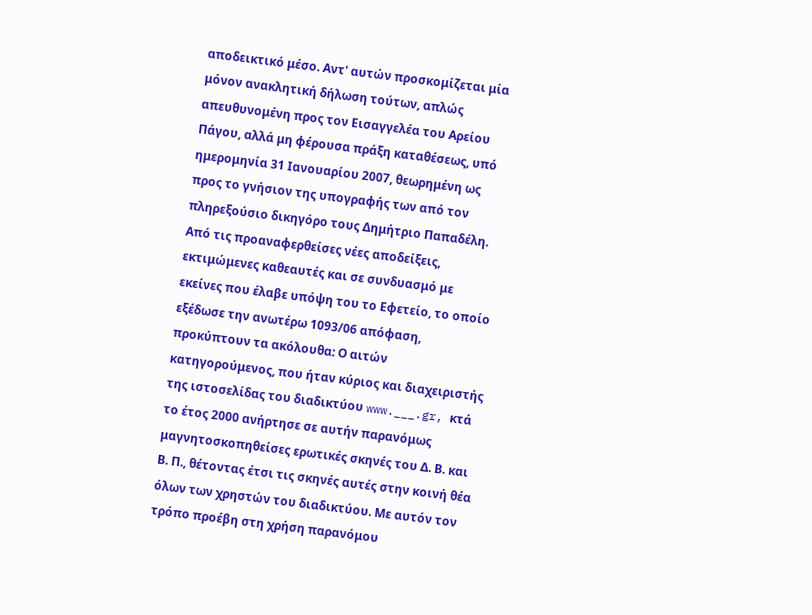αποδεικτικό μέσο. Αντ' αυτών προσκομίζεται μία μόνον ανακλητική δήλωση τούτων, απλώς απευθυνομένη προς τον Εισαγγελέα του Αρείου Πάγου, αλλά μη φέρουσα πράξη καταθέσεως, υπό ημερομηνία 31 Ιανουαρίου 2007, θεωρημένη ως προς το γνήσιον της υπογραφής των από τον πληρεξούσιο δικηγόρο τους Δημήτριο Παπαδέλη. Από τις προαναφερθείσες νέες αποδείξεις, εκτιμώμενες καθεαυτές και σε συνδυασμό με εκείνες που έλαβε υπόψη του το Εφετείο, το οποίο εξέδωσε την ανωτέρω 1093/06 απόφαση, προκύπτουν τα ακόλουθα: Ο αιτών κατηγορούμενος, που ήταν κύριος και διαχειριστής της ιστοσελίδας του διαδικτύου www.___.gr, κτά το έτος 2000 ανήρτησε σε αυτήν παρανόμως μαγνητοσκοπηθείσες ερωτικές σκηνές του Δ. Β. και Β. Π., θέτοντας έτσι τις σκηνές αυτές στην κοινή θέα όλων των χρηστών του διαδικτύου. Με αυτόν τον τρόπο προέβη στη χρήση παρανόμου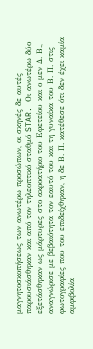μαγνητοσκοπήσεως των ανωτέρω προσώπων, οι σκηνές δε αυτές παρουσιάσθηκαν και από τον τηλεοπτικό σταθμό STAR. Οι ανωτέρω δύο εξετάσθηκαν ως μάρτυρες στο ακροατήριο του Εφετείου και ο μεν Δ. Β., αναγνώρισε με βεβαιότητα τον εαυτό του και τη γυναίκα του Β. Π. στις φωτογραφίες που του επιδείχθηκαν, η δε Β. Π. κατέθεσε ότι δεν έχει καμία αμφιβολία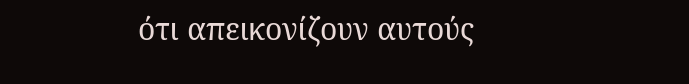ότι απεικονίζουν αυτούς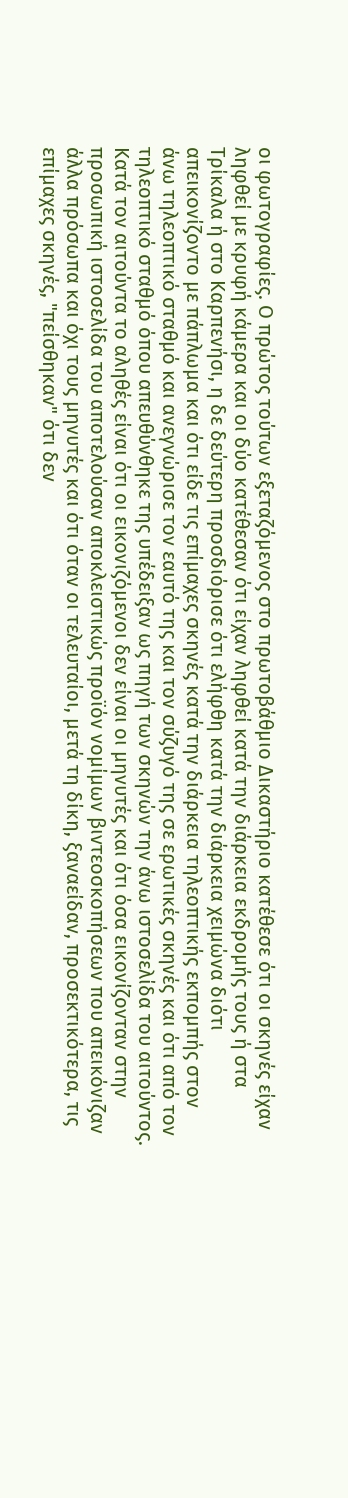οι φωτογραφίες. Ο πρώτος τούτων εξεταζόμενος στο πρωτοβάθμιο Δικαστήριο κατέθεσε ότι οι σκηνές είχαν ληφθεί με κρυφή κάμερα και οι δύο κατέθεσαν ότι είχαν ληφθεί κατά την διάρκεια εκδρομής τους ή στα Τρίκαλα ή στο Καρπενήσι, η δε δεύτερη προσδιόρισε ότι ελήφθη κατά την διάρκεια χειμώνα διότι απεικονίζοντο με πάπλωμα και ότι είδε τις επίμαχες σκηνές κατά την διάρκεια τηλεοπτικής εκπομπής στον άνω τηλεοπτικό σταθμό και ανεγνώρισε τον εαυτό της και τον σύζυγό της σε ερωτικές σκηνές και ότι από τον τηλεοπτικό σταθμό όπου απευθύνθηκε της υπέδειξαν ως πηγή των σκηνών την άνω ιστοσελίδα του αιτούντος. Κατά τον αιτούντα το αληθές είναι ότι οι εικονιζόμενοι δεν είναι οι μηνυτές και ότι όσα εικονίζονταν στην προσωπική ιστοσελίδα του αποτελούσαν αποκλειστικώς προϊόν νομίμων βιντεοσκοπήσεων που απεικόνιζαν άλλα πρόσωπα και όχι τους μηνυτές και ότι όταν οι τελευταίοι, μετά τη δίκη, ξαναείδαν, προσεκτικότερα, τις επίμαχες σκηνές, "πείσθηκαν" ότι δεν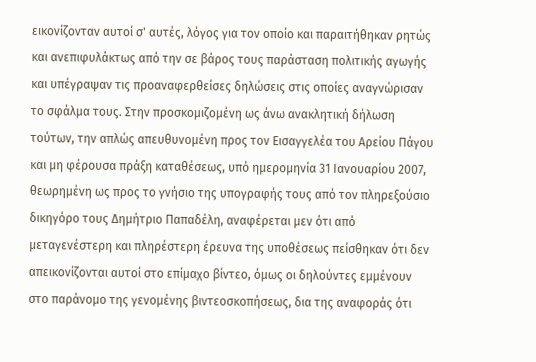εικονίζονταν αυτοί σ' αυτές, λόγος για τον οποίο και παραιτήθηκαν ρητώς και ανεπιφυλάκτως από την σε βάρος τους παράσταση πολιτικής αγωγής και υπέγραψαν τις προαναφερθείσες δηλώσεις στις οποίες αναγνώρισαν το σφάλμα τους. Στην προσκομιζομένη ως άνω ανακλητική δήλωση τούτων, την απλώς απευθυνομένη προς τον Εισαγγελέα του Αρείου Πάγου και μη φέρουσα πράξη καταθέσεως, υπό ημερομηνία 31 Ιανουαρίου 2007, θεωρημένη ως προς το γνήσιο της υπογραφής τους από τον πληρεξούσιο δικηγόρο τους Δημήτριο Παπαδέλη, αναφέρεται μεν ότι από μεταγενέστερη και πληρέστερη έρευνα της υποθέσεως πείσθηκαν ότι δεν απεικονίζονται αυτοί στο επίμαχο βίντεο, όμως οι δηλούντες εμμένουν στο παράνομο της γενομένης βιντεοσκοπήσεως, δια της αναφοράς ότι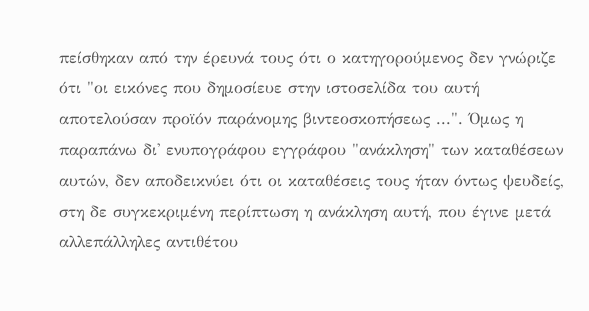πείσθηκαν από την έρευνά τους ότι ο κατηγορούμενος δεν γνώριζε ότι "οι εικόνες που δημοσίευε στην ιστοσελίδα του αυτή αποτελούσαν προϊόν παράνομης βιντεοσκοπήσεως ...". Όμως η παραπάνω δι' ενυπογράφου εγγράφου "ανάκληση" των καταθέσεων αυτών, δεν αποδεικνύει ότι οι καταθέσεις τους ήταν όντως ψευδείς, στη δε συγκεκριμένη περίπτωση η ανάκληση αυτή, που έγινε μετά αλλεπάλληλες αντιθέτου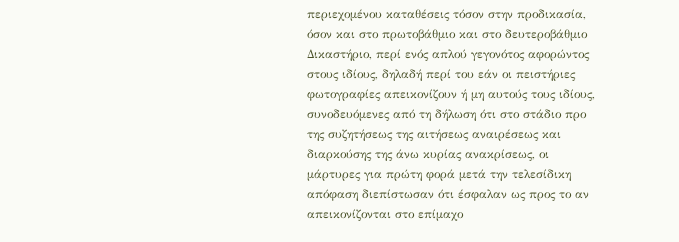περιεχομένου καταθέσεις τόσον στην προδικασία, όσον και στο πρωτοβάθμιο και στο δευτεροβάθμιο Δικαστήριο, περί ενός απλού γεγονότος αφορώντος στους ιδίους, δηλαδή περί του εάν οι πειστήριες φωτογραφίες απεικονίζουν ή μη αυτούς τους ιδίους, συνοδευόμενες από τη δήλωση ότι στο στάδιο προ της συζητήσεως της αιτήσεως αναιρέσεως και διαρκούσης της άνω κυρίας ανακρίσεως, οι μάρτυρες για πρώτη φορά μετά την τελεσίδικη απόφαση διεπίστωσαν ότι έσφαλαν ως προς το αν απεικονίζονται στο επίμαχο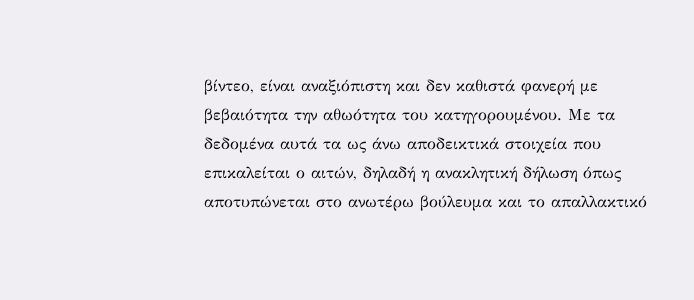βίντεο, είναι αναξιόπιστη και δεν καθιστά φανερή με βεβαιότητα την αθωότητα του κατηγορουμένου. Με τα δεδομένα αυτά τα ως άνω αποδεικτικά στοιχεία που επικαλείται ο αιτών, δηλαδή η ανακλητική δήλωση όπως αποτυπώνεται στο ανωτέρω βούλευμα και το απαλλακτικό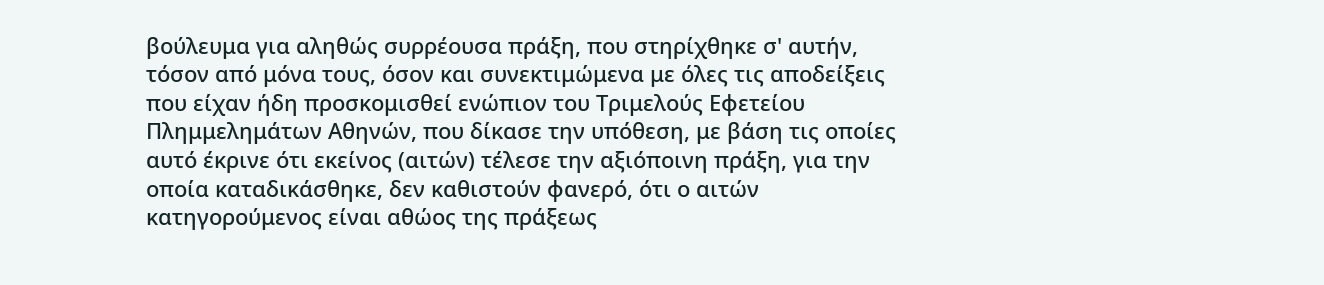βούλευμα για αληθώς συρρέουσα πράξη, που στηρίχθηκε σ' αυτήν, τόσον από μόνα τους, όσον και συνεκτιμώμενα με όλες τις αποδείξεις που είχαν ήδη προσκομισθεί ενώπιον του Τριμελούς Εφετείου Πλημμελημάτων Αθηνών, που δίκασε την υπόθεση, με βάση τις οποίες αυτό έκρινε ότι εκείνος (αιτών) τέλεσε την αξιόποινη πράξη, για την οποία καταδικάσθηκε, δεν καθιστούν φανερό, ότι ο αιτών κατηγορούμενος είναι αθώος της πράξεως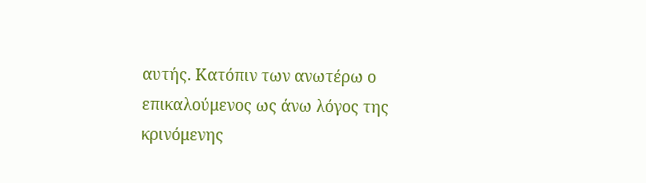αυτής. Κατόπιν των ανωτέρω ο επικαλούμενος ως άνω λόγος της κρινόμενης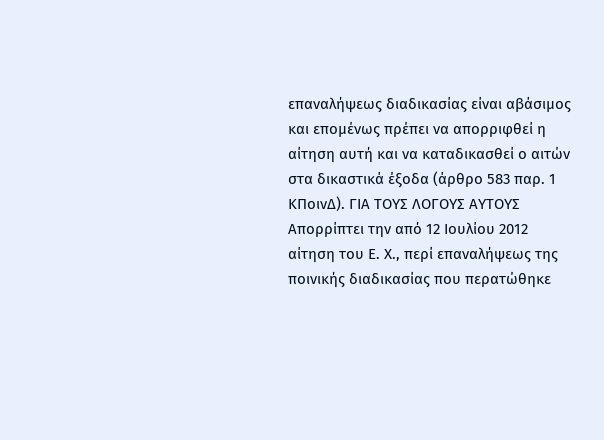επαναλήψεως διαδικασίας είναι αβάσιμος και επομένως πρέπει να απορριφθεί η αίτηση αυτή και να καταδικασθεί ο αιτών στα δικαστικά έξοδα (άρθρο 583 παρ. 1 ΚΠοινΔ). ΓΙΑ ΤΟΥΣ ΛΟΓΟΥΣ ΑΥΤΟΥΣ Απορρίπτει την από 12 Ιουλίου 2012 αίτηση του Ε. Χ., περί επαναλήψεως της ποινικής διαδικασίας που περατώθηκε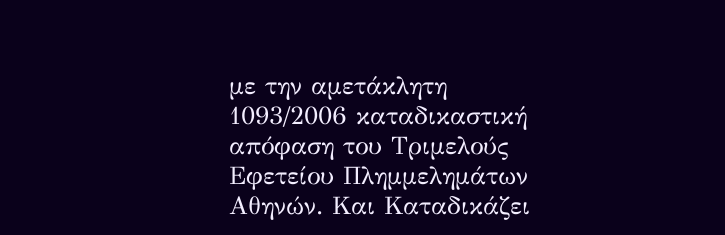με την αμετάκλητη 1093/2006 καταδικαστική απόφαση του Τριμελούς Εφετείου Πλημμελημάτων Αθηνών. Και Καταδικάζει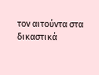τον αιτούντα στα δικαστικά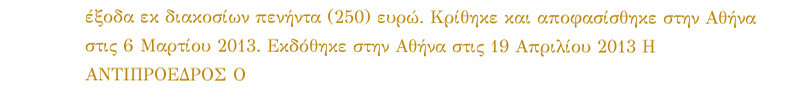έξοδα εκ διακοσίων πενήντα (250) ευρώ. Κρίθηκε και αποφασίσθηκε στην Αθήνα στις 6 Μαρτίου 2013. Εκδόθηκε στην Αθήνα στις 19 Απριλίου 2013 Η ΑΝΤΙΠΡΟΕΔΡΟΣ Ο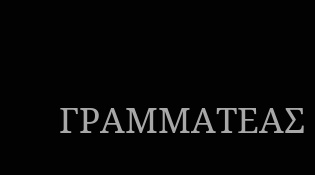ΓΡΑΜΜΑΤΕΑΣ